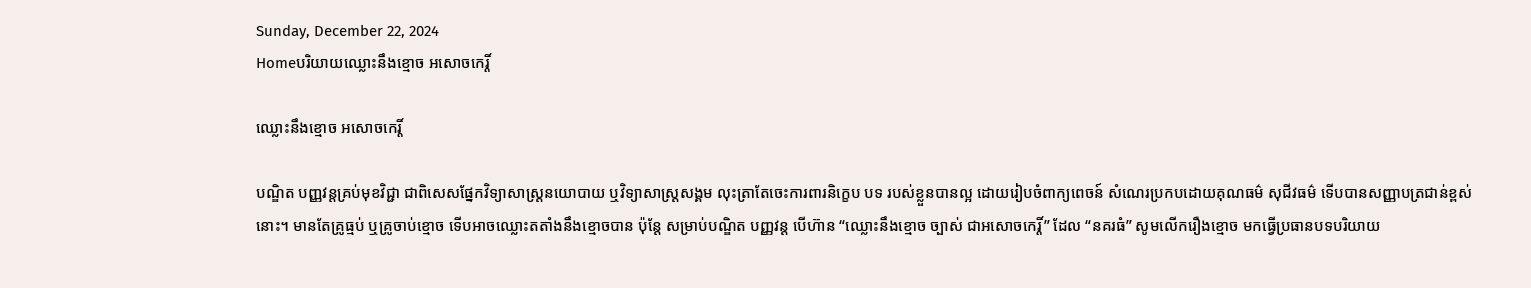Sunday, December 22, 2024
Homeបរិយាយឈ្លោះនឹងខ្មោច អសោចកេរ្តិ៍

ឈ្លោះនឹងខ្មោច អសោចកេរ្តិ៍

បណ្ឌិត បញ្ញវន្តគ្រប់មុខវិជ្ជា ជាពិសេសផ្នែកវិទ្យាសាស្ត្រនយោបាយ ឬវិទ្យាសាស្ត្រសង្គម លុះត្រាតែចេះការពារនិក្ខេប បទ របស់ខ្លួនបានល្អ ដោយរៀបចំពាក្យពេចន៍ សំណេរប្រកបដោយគុណធម៌ សុជីវធម៌ ទើបបានសញ្ញាបត្រជាន់ខ្ពស់នោះ។ មានតែគ្រូធ្មប់ ឬគ្រូចាប់ខ្មោច ទើបអាចឈ្លោះតតាំងនឹងខ្មោចបាន ប៉ុន្តែ សម្រាប់បណ្ឌិត បញ្ញវន្ត បើហ៊ាន “ឈ្លោះនឹងខ្មោច ច្បាស់ ជាអសោចកេរ្តិ៍” ដែល “នគរធំ” សូមលើករឿងខ្មោច មកធ្វើប្រធានបទបរិយាយ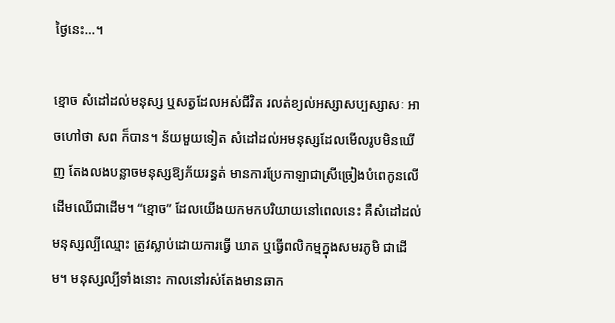ថ្ងៃនេះ…។

ខ្មោច សំដៅដល់មនុស្ស ឬសត្វដែលអស់ជីវិត រលត់ខ្យល់អស្សាសប្បស្សាសៈ អាចហៅថា សព ក៏បាន។ ន័យមួយទៀត សំដៅដល់អមនុស្សដែលមើលរូបមិនឃើញ តែងលងបន្លាចមនុស្សឱ្យភ័យរន្ធត់ មានការប្រែកាឡាជាស្រីច្រៀងបំពេកូនលើ ដើមឈើជាដើម។ “ខ្មោច” ដែលយើងយកមកបរិយាយនៅពេលនេះ គឺសំដៅដល់មនុស្សល្បីឈ្មោះ ត្រូវស្លាប់ដោយការធ្វើ ឃាត ឬធ្វើពលិកម្មក្នុងសមរភូមិ ជាដើម។ មនុស្សល្បីទាំងនោះ កាលនៅរស់តែងមានឆាក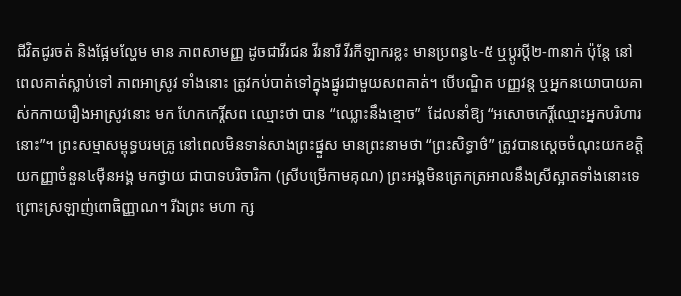ជីវិតជូរចត់ និងផ្អែមល្ហែម មាន ភាពសាមញ្ញ ដូចជាវីរជន វីរនារី វីរកីឡាករខ្លះ មានប្រពន្ធ៤-៥ ឬប្តូរប្តី២-៣នាក់ ប៉ុន្តែ នៅពេលគាត់ស្លាប់ទៅ ភាពអាស្រូវ ទាំងនោះ ត្រូវកប់បាត់ទៅក្នុងផ្នូរជាមួយសពគាត់។ បើបណ្ឌិត បញ្ញវន្ត ឬអ្នកនយោបាយគាស់កកាយរឿងអាស្រូវនោះ មក ហែកកេរ្តិ៍សព ឈ្មោះថា បាន “ឈ្លោះនឹងខ្មោច”  ដែលនាំឱ្យ “អសោចកេរ្តិ៍ឈ្មោះអ្នកបរិហារនោះ”។ ព្រះសម្មាសម្ពុទ្ធបរមគ្រូ នៅពេលមិនទាន់សាងព្រះផ្នួស មានព្រះនាមថា “ព្រះសិទ្ធាថ៌” ត្រូវបានស្តេចចំណុះយកខត្តិយកញ្ញាចំនួន៤ម៉ឺនអង្គ មកថ្វាយ ជាបាទបរិចារិកា (ស្រីបម្រើកាមគុណ) ព្រះអង្គមិនត្រេកត្រអាលនឹងស្រីស្អាតទាំងនោះទេ ព្រោះស្រឡាញ់ពោធិញ្ញាណ។ រីឯព្រះ មហា ក្ស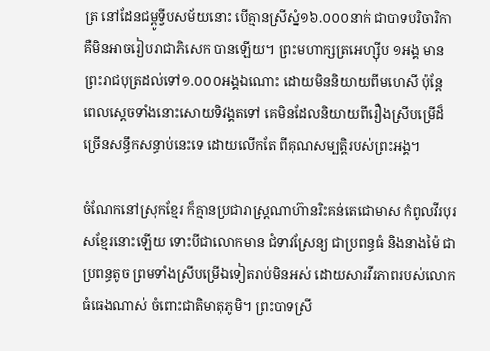ត្រ នៅដែនជម្ពូទ្វីបសម័យនោះ បើគ្មានស្រីស្នំ១៦.០០០នាក់ ជាបាទបរិចារិកា គឺមិនអាចរៀបរាជាភិសេក បានឡើយ។ ព្រះមហាក្សត្រអេហ្ស៊ីប ១អង្គ មានព្រះរាជបុត្រដល់ទៅ១.០០០អង្គឯណោះ ដោយមិននិយាយពីមហេសី ប៉ុន្តែ ពេលស្តេចទាំងនោះសោយទិវង្គតទៅ គេមិនដែលនិយាយពីរឿងស្រីបម្រើដ៏ច្រើនសន្ធឹកសន្ធាប់នេះទេ ដោយលើកតែ ពីគុណសម្បត្តិរបស់ព្រះអង្គ។

ចំណែកនៅស្រុកខ្មែរ ក៏គ្មានប្រជារាស្ត្រណាហ៊ានរិះគន់តេជោមាស កំពូលវីរបុរសខ្មែរនោះឡើយ ទោះបីជាលោកមាន ជំទាវស្រែន្យ ជាប្រពន្ធធំ និងនាងម៉ៃ ជាប្រពន្ធតូច ព្រមទាំងស្រីបម្រើឯទៀតរាប់មិនអស់ ដោយសារវីរភាពរបស់លោកធំធេងណាស់ ចំពោះជាតិមាតុភូមិ។ ព្រះបាទស្រី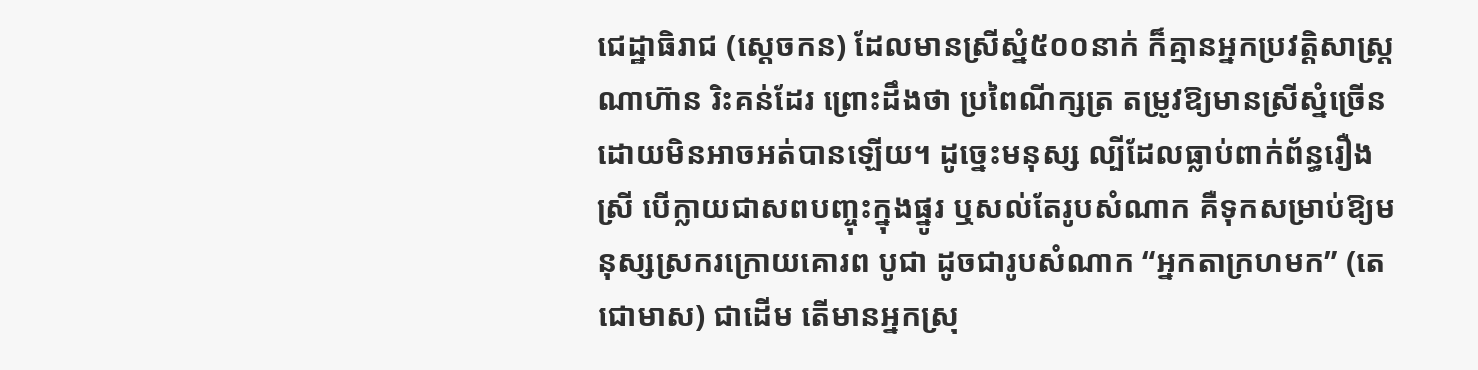ជេដ្ឋាធិរាជ (ស្តេចកន) ដែលមានស្រីស្នំ៥០០នាក់ ក៏គ្មានអ្នកប្រវត្តិសាស្ត្រ ណាហ៊ាន រិះគន់ដែរ ព្រោះដឹងថា ប្រពៃណីក្សត្រ តម្រូវឱ្យមានស្រីស្នំច្រើន ដោយមិនអាចអត់បានឡើយ។ ដូច្នេះមនុស្ស ល្បីដែលធ្លាប់ពាក់ព័ន្ធរឿងស្រី បើក្លាយជាសពបញ្ចុះក្នុងផ្នូរ ឬសល់តែរូបសំណាក គឺទុកសម្រាប់ឱ្យមនុស្សស្រករក្រោយគោរព បូជា ដូចជារូបសំណាក “អ្នកតាក្រហមក” (តេជោមាស) ជាដើម តើមានអ្នកស្រុ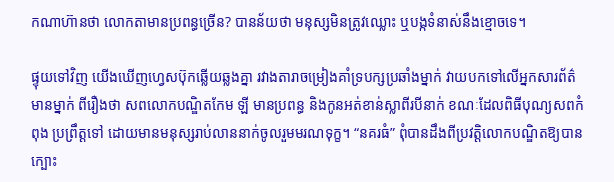កណាហ៊ានថា លោកតាមានប្រពន្ធច្រើន? បានន័យថា មនុស្សមិនត្រូវឈ្លោះ ឬបង្កទំនាស់នឹងខ្មោចទេ។

ផ្ទុយទៅវិញ យើងឃើញហ្វេសប៊ុកឆ្លើយឆ្លងគ្នា រវាងតារាចម្រៀងគាំទ្របក្សប្រឆាំងម្នាក់ វាយបកទៅលើអ្នកសារព័ត៌មានម្នាក់ ពីរឿងថា សពលោកបណ្ឌិតកែម ឡី មានប្រពន្ធ និងកូនអត់ខាន់ស្លាពីរបីនាក់ ខណៈដែលពិធីបុណ្យសពកំពុង ប្រព្រឹត្តទៅ ដោយមានមនុស្សរាប់លាននាក់ចូលរួមមរណទុក្ខ។ “នគរធំ” ពុំបានដឹងពីប្រវត្តិលោកបណ្ឌិតឱ្យបានក្បោះ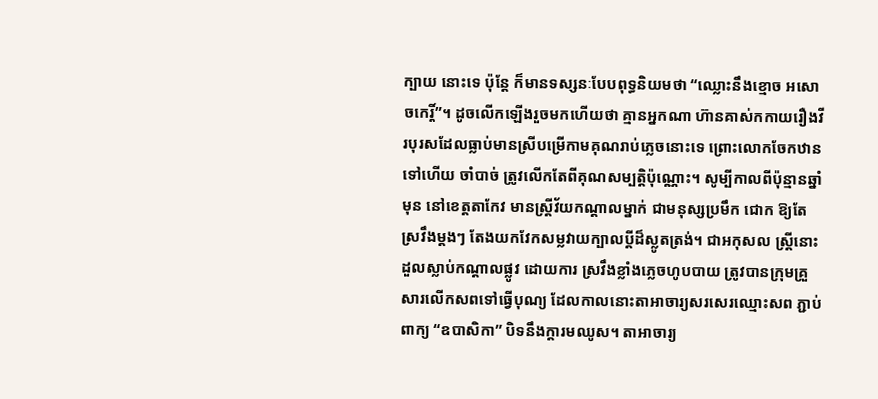ក្បាយ នោះទេ ប៉ុន្តែ ក៏មានទស្សនៈបែបពុទ្ធនិយមថា “ឈ្លោះនឹងខ្មោច អសោចកេរ្តិ៍”។ ដូចលើកឡើងរួចមកហើយថា គ្មានអ្នកណា ហ៊ានគាស់កកាយរឿងវីរបុរសដែលធ្លាប់មានស្រីបម្រើកាមគុណរាប់ភ្លេចនោះទេ ព្រោះលោកចែកឋានទៅហើយ ចាំបាច់ ត្រូវលើកតែពីគុណសម្បត្តិប៉ុណ្ណោះ។ សូម្បីកាលពីប៉ុន្មានឆ្នាំមុន នៅខេត្តតាកែវ មានស្ត្រីវ័យកណ្តាលម្នាក់ ជាមនុស្សប្រមឹក ជោក ឱ្យតែស្រវឹងម្តងៗ តែងយកវែកសម្លវាយក្បាលប្តីដ៏ស្លូតត្រង់។ ជាអកុសល ស្ត្រីនោះដួលស្លាប់កណ្តាលផ្លូវ ដោយការ ស្រវឹងខ្លាំងភ្លេចហូបបាយ ត្រូវបានក្រុមគ្រួសារលើកសពទៅធ្វើបុណ្យ ដែលកាលនោះតាអាចារ្យសរសេរឈ្មោះសព ភ្ជាប់ ពាក្យ “ឧបាសិកា” បិទនឹងក្តារមឈូស។ តាអាចារ្យ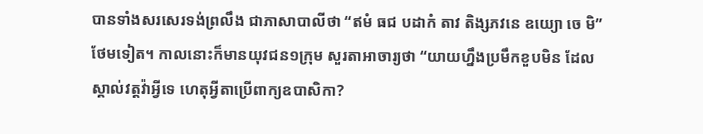បានទាំងសរសេរទង់ព្រលឹង ជាភាសាបាលីថា “ឥមំ ធជ បដាកំ តាវ តិង្សភវនេ ឧយ្យោ ចេ មិ” ថែមទៀត។ កាលនោះក៏មានយុវជន១ក្រុម សួរតាអាចារ្យថា “យាយហ្នឹងប្រមឹកខួបមិន ដែលស្គាល់វត្តវ៉ាអ្វីទេ ហេតុអ្វីតាប្រើពាក្យឧបាសិកា?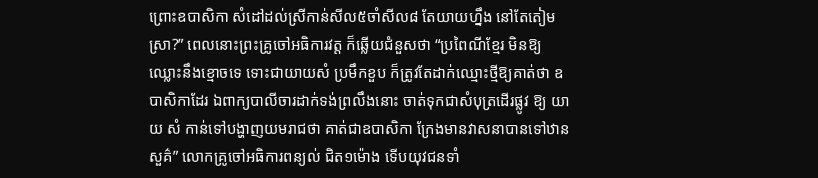ព្រោះឧបាសិកា សំដៅដល់ស្រីកាន់សីល៥ចាំសីល៨ តែយាយហ្នឹង នៅតែតៀមស្រា?” ពេលនោះព្រះគ្រូចៅអធិការវត្ត ក៏ឆ្លើយជំនួសថា “ប្រពៃណីខ្មែរ មិនឱ្យឈ្លោះនឹងខ្មោចទេ ទោះជាយាយសំ ប្រមឹកខួប ក៏ត្រូវតែដាក់ឈ្មោះថ្មីឱ្យគាត់ថា ឧបាសិកាដែរ ឯពាក្យបាលីចារដាក់ទង់ព្រលឹងនោះ ចាត់ទុកជាសំបុត្រដើរផ្លូវ ឱ្យ យាយ សំ កាន់ទៅបង្ហាញយមរាជថា គាត់ជាឧបាសិកា ក្រែងមានវាសនាបានទៅឋានសួគ៌” លោកគ្រូចៅអធិការពន្យល់ ជិត១ម៉ោង ទើបយុវជនទាំ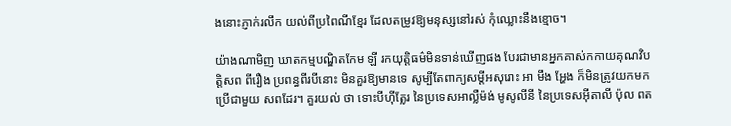ងនោះភ្ញាក់រលឹក យល់ពីប្រពៃណីខ្មែរ ដែលតម្រូវឱ្យមនុស្សនៅរស់ កុំឈ្លោះនឹងខ្មោច។

យ៉ាងណាមិញ ឃាតកម្មបណ្ឌិតកែម ឡី រកយុត្តិធម៌មិនទាន់ឃើញផង បែរជាមានអ្នកគាស់កកាយគុណវិបត្តិសព ពីរឿង ប្រពន្ធពីរបីនោះ មិនគួរឱ្យមានទេ សូម្បីតែពាក្យសម្តីអសុរោះ អា មឹង អ្ហែង ក៏មិនត្រូវយកមកប្រើជាមួយ សពដែរ។ គួរយល់ ថា ទោះបីហ៊ីត្លែរ នៃប្រទេសអាល្លឺម៉ង់ មូសូលីនី នៃប្រទេសអ៊ីតាលី ប៉ុល ពត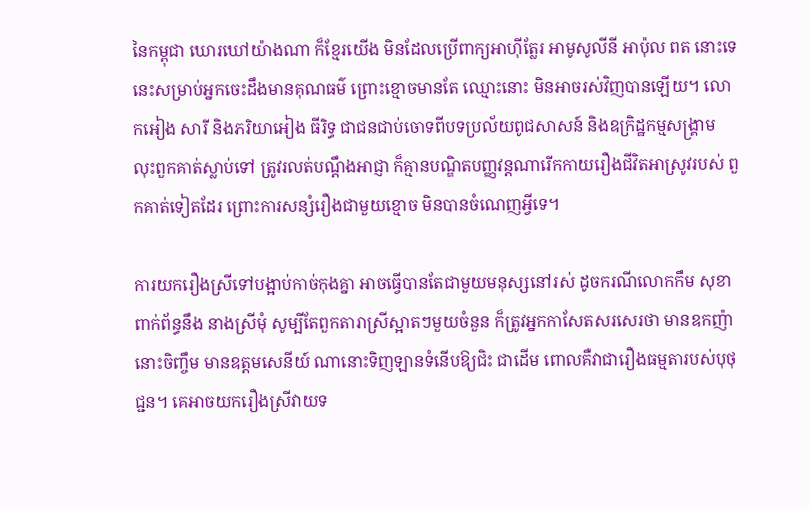នៃកម្ពុជា ឃោរឃៅយ៉ាងណា ក៏ខ្មែរយើង មិនដែលប្រើពាក្យអាហ៊ីត្លែរ អាមូសូលីនី អាប៉ុល ពត នោះទេ នេះសម្រាប់អ្នកចេះដឹងមានគុណធម៌ ព្រោះខ្មោចមានតែ ឈ្មោះនោះ មិនអាចរស់វិញបានឡើយ។ លោកអៀង សារី និងភរិយាអៀង ធីរិទ្ធ ជាជនជាប់ចោទពីបទប្រល័យពូជសាសន៍ និងឧក្រិដ្ឋកម្មសង្គ្រាម លុះពួកគាត់ស្លាប់ទៅ ត្រូវរលត់បណ្តឹងអាជ្ញា ក៏គ្មានបណ្ឌិតបញ្ញវន្តណារើកកាយរឿងជីវិតអាស្រូវរបស់ ពួកគាត់ទៀតដែរ ព្រោះការសន្សំរឿងជាមួយខ្មោច មិនបានចំណេញអ្វីទេ។

ការយករឿងស្រីទៅបង្អាប់កាច់កុងគ្នា អាចធ្វើបានតែជាមួយមនុស្សនៅរស់ ដូចករណីលោកកឹម សុខា ពាក់ព័ន្ធនឹង នាងស្រីមុំ សូម្បីតែពួកតារាស្រីស្អាតៗមួយចំនួន ក៏ត្រូវអ្នកកាសែតសរសេរថា មានឧកញ៉ានោះចិញ្ចឹម មានឧត្តមសេនីយ៍ ណានោះទិញឡានទំនើបឱ្យជិះ ជាដើម ពោលគឺវាជារឿងធម្មតារបស់បុថុជ្ជន។ គេអាចយករឿងស្រីវាយទ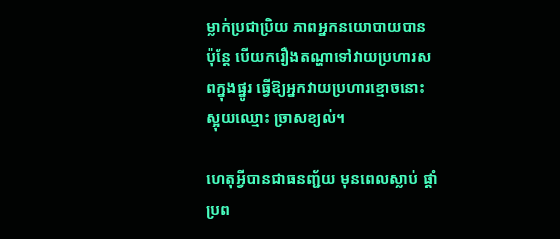ម្លាក់ប្រជាប្រិយ ភាពអ្នកនយោបាយបាន ប៉ុន្តែ បើយករឿងតណ្ហាទៅវាយប្រហារសពក្នុងផ្នូរ ធ្វើឱ្យអ្នកវាយប្រហារខ្មោចនោះស្អុយឈ្មោះ ច្រាសខ្យល់។

ហេតុអ្វីបានជាធនញ្ជ័យ មុនពេលស្លាប់ ផ្តាំប្រព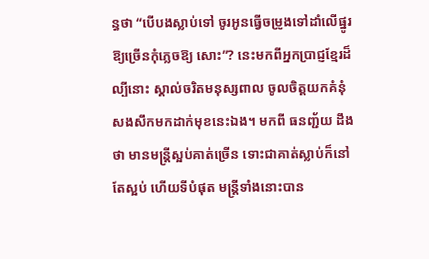ន្ធថា “បើបងស្លាប់ទៅ ចូរអូនធ្វើចម្រូងទៅដាំលើផ្នូរ ឱ្យច្រើនកុំភ្លេចឱ្យ សោះ”? នេះមកពីអ្នកប្រាជ្ញខ្មែរដ៏ល្បីនោះ ស្គាល់ចរិតមនុស្សពាល ចូលចិត្តយកគំនុំសងសឹកមកដាក់មុខនេះឯង។ មកពី ធនញ្ជ័យ ដឹងថា មានមន្ត្រីស្អប់គាត់ច្រើន ទោះជាគាត់ស្លាប់ក៏នៅតែស្អប់ ហើយទីបំផុត មន្ត្រីទាំងនោះបាន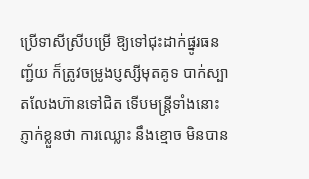ប្រើទាសីស្រីបម្រើ ឱ្យទៅជុះដាក់ផ្នូរធនញ្ជ័យ ក៏ត្រូវចម្រូងប្ញស្សីមុតគូទ បាក់ស្បាតលែងហ៊ានទៅជិត ទើបមន្ត្រីទាំងនោះភ្ញាក់ខ្លួនថា ការឈ្លោះ នឹងខ្មោច មិនបាន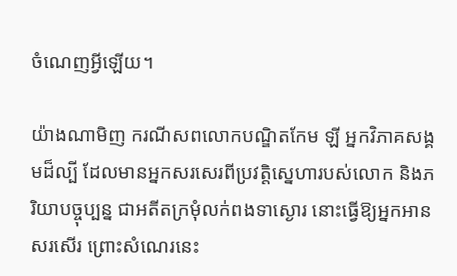ចំណេញអ្វីឡើយ។

យ៉ាងណាមិញ ករណីសពលោកបណ្ឌិតកែម ឡី អ្នកវិភាគសង្គមដ៏ល្បី ដែលមានអ្នកសរសេរពីប្រវត្តិស្នេហារបស់លោក និងភរិយាបច្ចុប្បន្ន ជាអតីតក្រមុំលក់ពងទាស្ងោរ នោះធ្វើឱ្យអ្នកអានសរសើរ ព្រោះសំណេរនេះ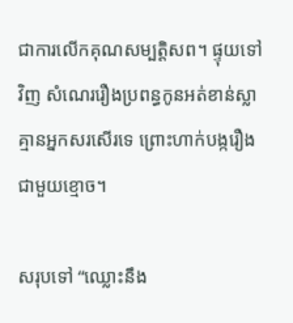ជាការលើកគុណសម្បត្តិសព។ ផ្ទុយទៅវិញ សំណេររឿងប្រពន្ធកូនអត់ខាន់ស្លា គ្មានអ្នកសរសើរទេ ព្រោះហាក់បង្ករឿងជាមួយខ្មោច។

សរុបទៅ “ឈ្លោះនឹង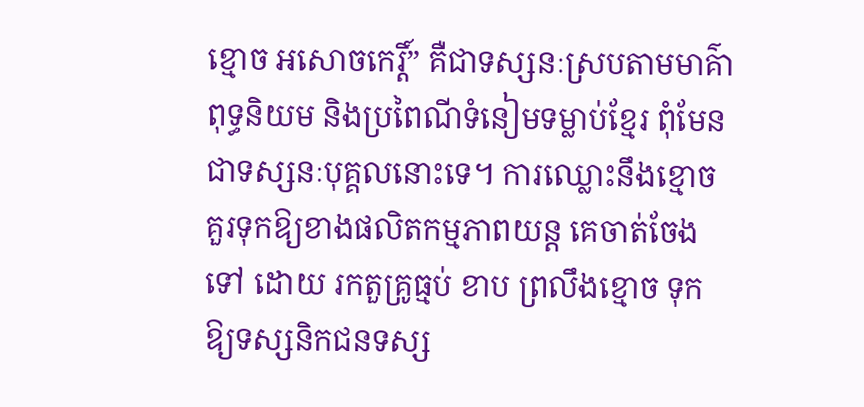ខ្មោច អសោចកេរ្តិ៍” គឺជាទស្សនៈស្របតាមមាគ៌ាពុទ្ធនិយម និងប្រពៃណីទំនៀមទម្លាប់ខ្មែរ ពុំមែន ជាទស្សនៈបុគ្គលនោះទេ។ ការឈ្លោះនឹងខ្មោច គួរទុកឱ្យខាងផលិតកម្មភាពយន្ត គេចាត់ចែងទៅ ដោយ រកតួគ្រូធ្មប់ ខាប ព្រលឹងខ្មោច ទុកឱ្យទស្សនិកជនទស្ស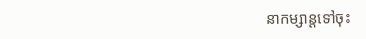នាកម្សាន្តទៅចុះ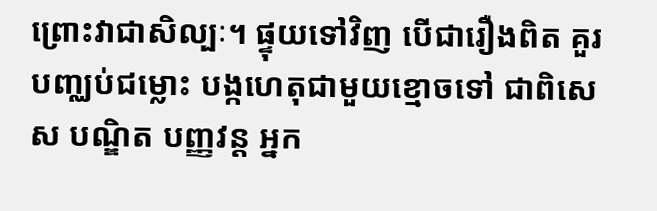ព្រោះវាជាសិល្បៈ។ ផ្ទុយទៅវិញ បើជារឿងពិត គួរបញ្ឈប់ជម្លោះ បង្កហេតុជាមួយខ្មោចទៅ ជាពិសេស បណ្ឌិត បញ្ញវន្ត អ្នក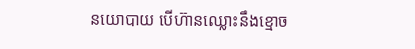នយោបាយ បើហ៊ានឈ្លោះនឹងខ្មោច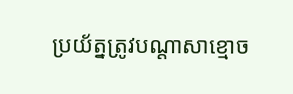ប្រយ័ត្នត្រូវបណ្តាសាខ្មោច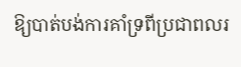ឱ្យបាត់បង់ការគាំទ្រពីប្រជាពលរ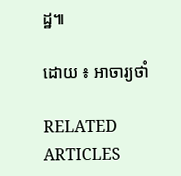ដ្ឋ៕

ដោយ ៖ អាចារ្យថាំ

RELATED ARTICLES